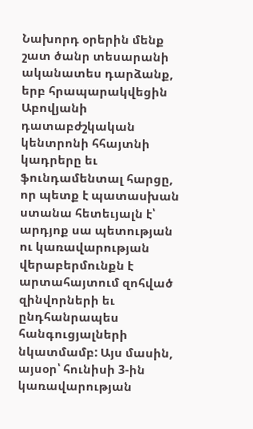Նախորդ օրերին մենք շատ ծանր տեսարանի ականատես դարձանք, երբ հրապարակվեցին Աբովյանի դատաբժշկական կենտրոնի հհայտնի կադրերը եւ ֆունդամենտալ հարցը, որ պետք է պատասխան ստանա հետեւյալն է՝ արդյոք սա պետության ու կառավարության վերաբերմունքն է արտահայտում զոհված զինվորների եւ ընդհանրապես հանգուցյալների նկատմամբ: Այս մասին, այսօր՝ հունիսի 3-ին կառավարության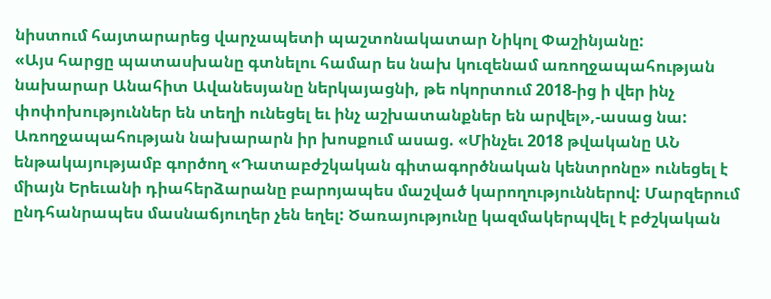նիստում հայտարարեց վարչապետի պաշտոնակատար Նիկոլ Փաշինյանը:
«Այս հարցը պատասխանը գտնելու համար ես նախ կուզենամ առողջապահության նախարար Անահիտ Ավանեսյանը ներկայացնի, թե ոկորտում 2018-ից ի վեր ինչ փոփոխություններ են տեղի ունեցել եւ ինչ աշխատանքներ են արվել»,-ասաց նա:
Առողջապահության նախարարն իր խոսքում ասաց. «Մինչեւ 2018 թվականը ԱՆ ենթակայությամբ գործող «Դատաբժշկական գիտագործնական կենտրոնը» ունեցել է միայն Երեւանի դիահերձարանը բարոյապես մաշված կարողություններով: Մարզերում ընդհանրապես մասնաճյուղեր չեն եղել: Ծառայությունը կազմակերպվել է բժշկական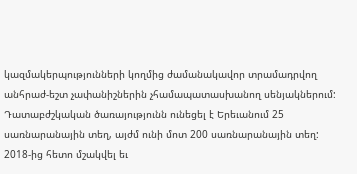կազմակերպությունների կողմից ժամանակավոր տրամադրվող անհրաժ-եշտ չափանիշներին չհամապատասխանող սենյակներում: Դատաբժշկական ծառայությունն ունեցել է Երեւանում 25 սառնարանային տեղ, այժմ ունի մոտ 200 սառնարանային տեղ:
2018-ից հետո մշակվել եւ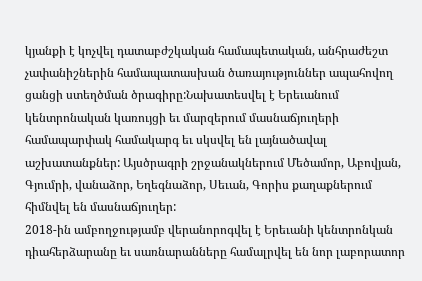կյանքի է կոչվել դատաբժշկական համապետական, անհրաժեշտ չափանիշներին համապատասխան ծառայություններ ապահովող ցանցի ստեղծման ծրագիրը:Նախատեսվել է Երեւանում կենտրոնական կառույցի եւ մարզերում մասնաճյուղերի համապարփակ համակարգ եւ սկսվել են լայնածավալ աշխատանքներ: Այսծրագրի շրջանակներում Մեծամոր, Աբովյան, Գյումրի, վանաձոր, Եղեգնաձոր, Սեւան, Գորիս քաղաքներում հիմնվել են մասնաճյուղեր:
2018-ին ամբողջությամբ վերանորոգվել է Երեւանի կենտրոնկան դիահերձարանը եւ սառնարանները համալրվել են նոր լաբորատոր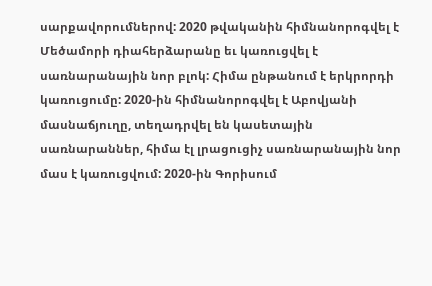սարքավորումներով: 2020 թվականին հիմնանորոգվել է Մեծամորի դիահերձարանը եւ կառուցվել է սառնարանային նոր բլոկ: Հիմա ընթանում է երկրորդի կառուցումը: 2020-ին հիմնանորոգվել է Աբովյանի մասնաճյուղը, տեղադրվել են կասետային սառնարաններ, հիմա էլ լրացուցիչ սառնարանային նոր մաս է կառուցվում: 2020-ին Գորիսում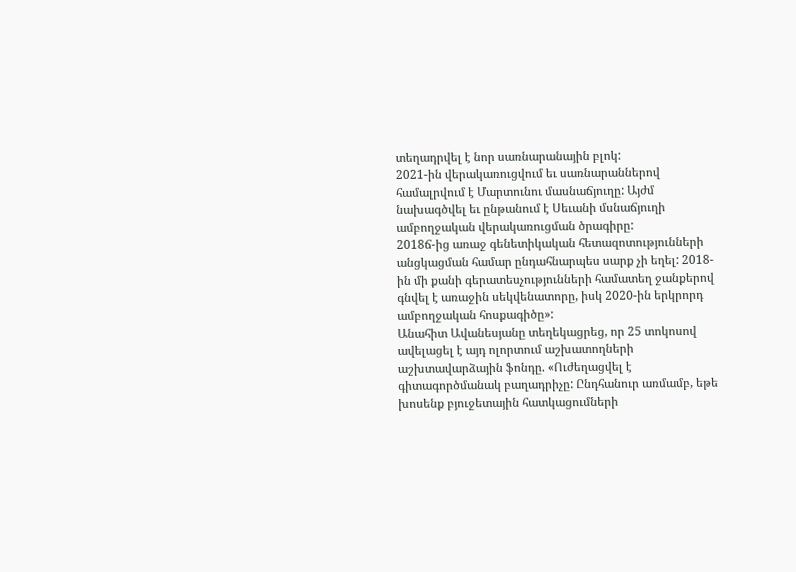տեղադրվել է նոր սառնարանային բլոկ:
2021-ին վերակառուցվում եւ սառնարաններով համալրվում է Մարտունու մասնաճյուղը: Այժմ նախագծվել եւ ընթանում է Սեւանի մսնաճյուղի ամբողջական վերակառուցման ծրագիրը:
2018ճ-ից առաջ գենետիկական հետազոտությունների անցկացման համար ընդահնարպես սարք չի եղել: 2018-ին մի քանի գերատեսչությունների համատեղ ջանքերով գնվել է առաջին սեկվենատորը, իսկ 2020-ին երկրորդ ամբողջական հոսքագիծը»:
Անահիտ Ավանեսյանը տեղեկացրեց, որ 25 տոկոսով ավելացել է այդ ոլորտում աշխատողների աշխտավարձային ֆոնդը. «Ուժեղացվել է գիտագործմանակ բաղադրիչը: Ընդհանուր առմամբ, եթե խոսենք բյուջետային հատկացումների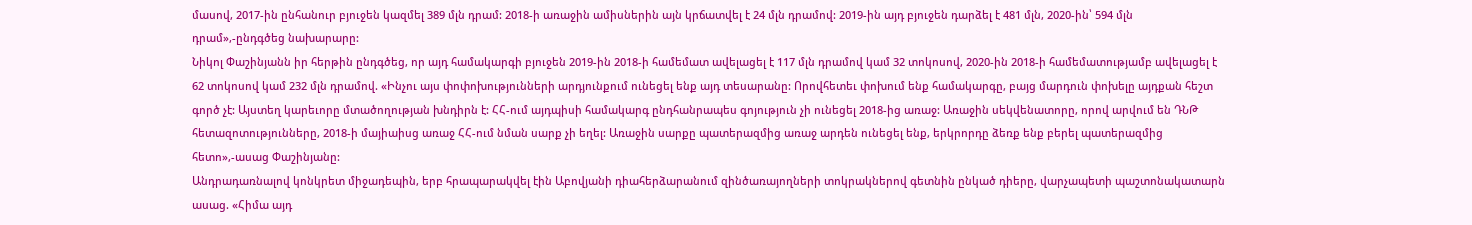մասով, 2017-ին ընհանուր բյուջեն կազմել 389 մլն դրամ: 2018-ի առաջին ամիսներին այն կրճատվել է 24 մլն դրամով: 2019-ին այդ բյուջեն դարձել է 481 մլն, 2020-ին՝ 594 մլն դրամ»,-ընդգծեց նախարարը:
Նիկոլ Փաշինյանն իր հերթին ընդգծեց, որ այդ համակարգի բյուջեն 2019-ին 2018-ի համեմատ ավելացել է 117 մլն դրամով կամ 32 տոկոսով, 2020-ին 2018-ի համեմատությամբ ավելացել է 62 տոկոսով կամ 232 մլն դրամով. «Ինչու այս փոփոխությունների արդյունքում ունեցել ենք այդ տեսարանը: Որովհետեւ փոխում ենք համակարգը, բայց մարդուն փոխելը այդքան հեշտ գործ չէ: Այստեղ կարեւորը մտածողության խնդիրն է: ՀՀ-ում այդպիսի համակարգ ընդհանրապես գոյություն չի ունեցել 2018-ից առաջ: Առաջին սեկվենատորը, որով արվում են ԴՆԹ հետազոտությունները, 2018-ի մայիաիսց առաջ ՀՀ-ում նման սարք չի եղել: Առաջին սարքը պատերազմից առաջ արդեն ունեցել ենք, երկրորդը ձեռք ենք բերել պատերազմից հետո»,-ասաց Փաշինյանը:
Անդրադառնալով կոնկրետ միջադեպին, երբ հրապարակվել էին Աբովյանի դիահերձարանում զինծառայողների տոկրակներով գետնին ընկած դիերը, վարչապետի պաշտոնակատարն ասաց. «Հիմա այդ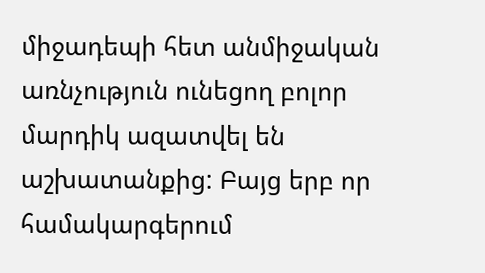միջադեպի հետ անմիջական առնչություն ունեցող բոլոր մարդիկ ազատվել են աշխատանքից: Բայց երբ որ համակարգերում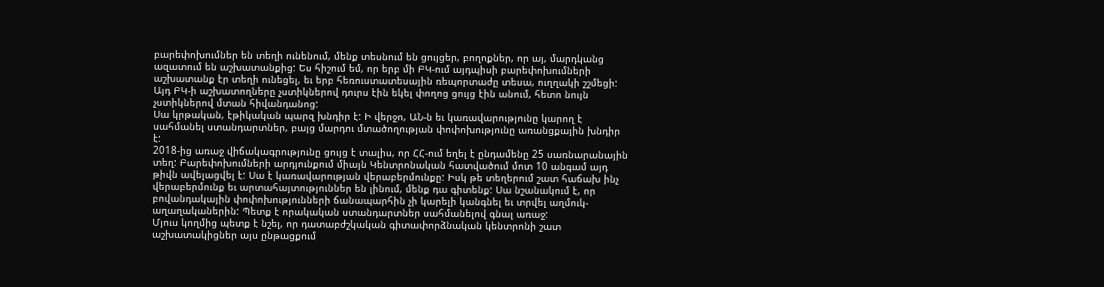բարեփոխումներ են տեղի ունենում, մենք տեսնում են ցույցեր, բողոքներ, որ այ, մարդկանց ազատում են աշխատանքից: Ես հիշում եմ, որ երբ մի ԲԿ-ում այդպիսի բարեփոխումների աշխատանք էր տեղի ունեցել, եւ երբ հեռուստատեսային ռեպորտաժը տեսա, ուղղակի շշմեցի: Այդ ԲԿ-ի աշխատողները չստիկներով դուրս էին եկել փողոց ցույց էին անում, հետո նույն չստիկներով մտան հիվանդանոց:
Սա կրթական, էթիկական պարզ խնդիր է: Ի վերջո, ԱՆ-ն եւ կառավարությունը կարող է սահմանել ստանդարտներ, բայց մարդու մտածողության փոփոխությունը առանցքային խնդիր է:
2018-ից առաջ վիճակագրությունը ցույց է տալիս, որ ՀՀ-ում եղել է ընդամենը 25 սառնարանային տեղ: Բարեփոխումների արդյունքում միայն Կենտրոնական հատվածում մոտ 10 անգամ այդ թիվն ավելացվել է: Սա է կառավարության վերաբերմունքը: Իսկ թե տեղերում շատ հաճախ ինչ վերաբերմունք եւ արտահայտություններ են լինում, մենք դա գիտենք: Սա նշանակում է, որ բովանդակային փոփոխությունների ճանապարհին չի կարելի կանգնել եւ տրվել աղմուկ-աղաղականերին: Պետք է որակական ստանդարտներ սահմանելով գնալ առաջ:
Մյուս կողմից պետք է նշել, որ դատաբժշկական գիտափորձնական կենտրոնի շատ աշխատակիցներ այս ընթացքում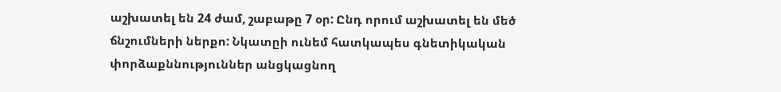աշխատել են 24 ժամ, շաբաթը 7 օր: Ընդ որում աշխատել են մեծ ճնշումների ներքո: Նկատըի ունեմ հատկապես գնետիկական փորձաքննություններ անցկացնող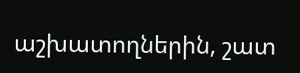աշխատողներին, շատ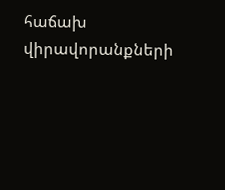հաճախ վիրավորանքների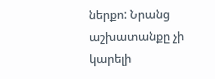ներքո: Նրանց աշխատանքը չի կարելի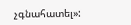չգնահատել»: